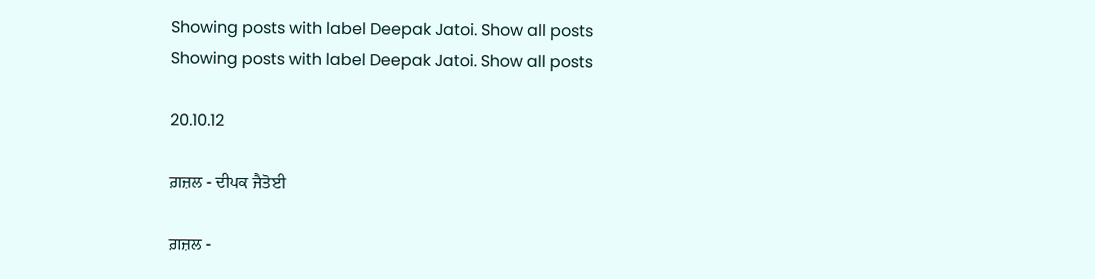Showing posts with label Deepak Jatoi. Show all posts
Showing posts with label Deepak Jatoi. Show all posts

20.10.12

ਗ਼ਜ਼ਲ - ਦੀਪਕ ਜੈਤੋਈ

ਗ਼ਜ਼ਲ -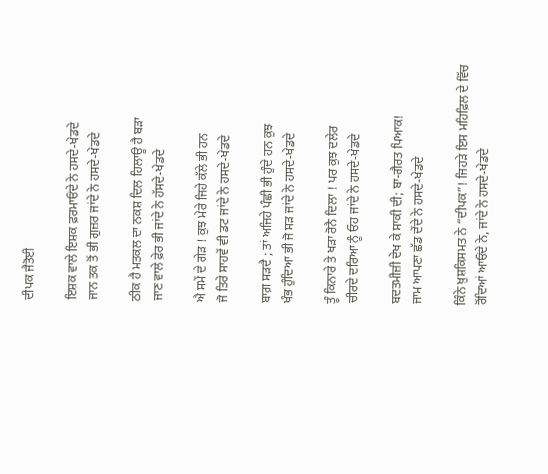ਦੀਪਕ ਜੈਤੋਈ

ਇਸ਼ਕ ਵਾਲੇ ਇਸ਼ਕ ਫ਼ਰਮਾਓਂਦੇ ਨੇ ਹਸਦੇ-ਖੇਡਦੇ
ਜਾਨ ਤਕ ਤੋਂ ਭੀ ਗੁਜ਼ਰ ਜਾਂਦੇ ਨੇ ਹਸਦੇ-ਖੇਡਦੇ

ਠੀਕ ਹੈ ਮਤਕਲ ਦਾ ਨਕਸ਼ ਦਿਲ ਹਿਲਾਊ ਹੈ ਬੜਾ
ਜਾਣ ਵਾਲੇ ਫ਼ੇਰ ਭੀ ਜਾਂਦੇ ਨੇ ਹੱਸਦੇ-ਖੇਡਦੇ

ਐ ਸਮੇਂ ਦੇ ਗੇੜ ! ਕੁਝ ਮੇਰੇ ਜਿਹੇ ਕੱਲੇ ਭੀ ਹਨ
ਜੋ ਤਿਰੇ ਸਾਹਵੇਂ ਵੀ ਡਟ ਜਾਂਦੇ ਨੇ ਹਸਦੇ-ਖੇਡਦੇ

ਬਾਗ਼ ਸੜਦੈ ; ਤਾਂ ਅਜਿਹੇ ਪੰਛੀ ਭੀ ਹੁੰਦੇ ਹਨ ਕੁਝ
ਖੰਭ ਹੁੰਦਿਆ ਭੀ ਜੋ ਸੜ ਜਾਂਦੇ ਨੇ ਹਸਦੇ-ਖੇਡਦੇ

ਤੂੰ ਕਿਨਾਰੇ ਤੇ ਖੜਾ ਰੋਨੈ ਦਿਲਾ ! ਪਰ ਕੁਝ ਦਲੇਰ
ਚੀਰਦੇ ਦਰਿਆ ਨੂੰ ਓਹ ਜਾਂਦੇ ਨੇ ਹਸਦੇ-ਖੇਡਦੇ

ਬਦਤਮੀਜ਼ੀ ਦੇਖ ਕੇ ਸਾਕੀ ਦੀ; ਬਾ-ਗੈਰਤ ਪਿਆਕ!
ਜਾਮ ਆਪਣਾ ਛੱਡ ਦੇਂਦੇ ਨੇ ਹਸਦੇ-ਖੇਡਦੇ

ਕਿੰਨੇ ਖ਼ੁਸ਼ਕਿਸਮਤ ਨੇ “ਦੀਪਕ”! ਜਿਹੜੇ ਇਸ ਮਹਿਫ਼ਿਲ ਦੇ ਵਿੱਚ
ਰੋਂਦਿਆਂ ਆਓਂਦੇ ਨੇ, ਜਾਂਦੇ ਨੇ ਹਸਦੇ-ਖੇਡਦੇ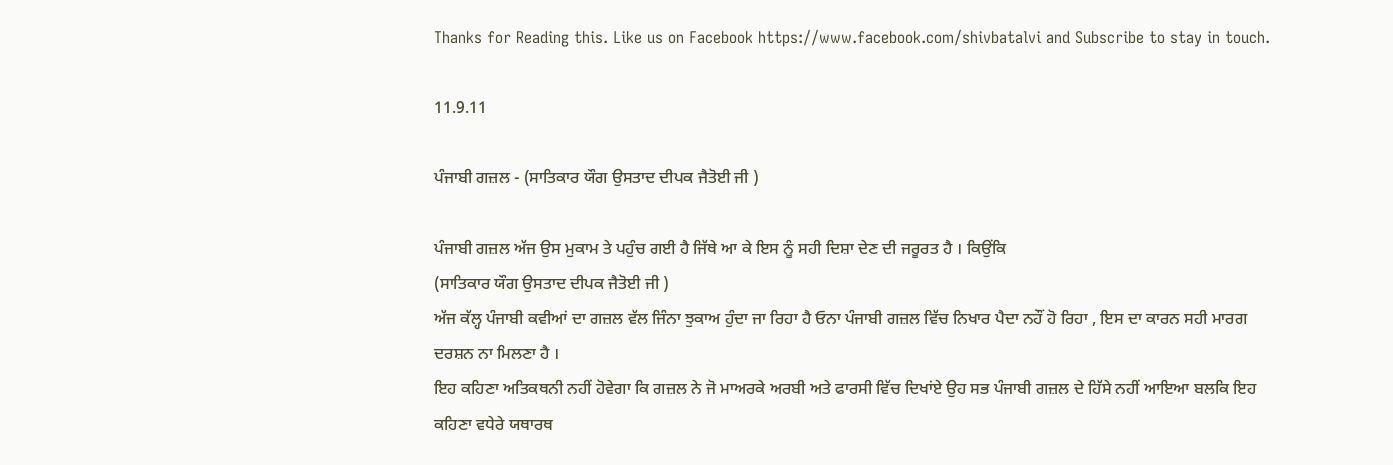Thanks for Reading this. Like us on Facebook https://www.facebook.com/shivbatalvi and Subscribe to stay in touch.

11.9.11

ਪੰਜਾਬੀ ਗਜ਼ਲ - (ਸਾਤਿਕਾਰ ਯੌਗ ਉਸਤਾਦ ਦੀਪਕ ਜੈਤੋਈ ਜੀ )

ਪੰਜਾਬੀ ਗਜ਼ਲ ਅੱਜ ਉਸ ਮੁਕਾਮ ਤੇ ਪਹੁੰਚ ਗਈ ਹੈ ਜਿੱਥੇ ਆ ਕੇ ਇਸ ਨੂੰ ਸਹੀ ਦਿਸ਼ਾ ਦੇਣ ਦੀ ਜਰੂਰਤ ਹੈ । ਕਿਉਂਕਿ
(ਸਾਤਿਕਾਰ ਯੌਗ ਉਸਤਾਦ ਦੀਪਕ ਜੈਤੋਈ ਜੀ )
ਅੱਜ ਕੱਲ੍ਹ ਪੰਜਾਬੀ ਕਵੀਆਂ ਦਾ ਗਜ਼ਲ ਵੱਲ ਜਿੰਨਾ ਝੁਕਾਅ ਹੁੰਦਾ ਜਾ ਰਿਹਾ ਹੈ ਓਨਾ ਪੰਜਾਬੀ ਗਜ਼ਲ ਵਿੱਚ ਨਿਖਾਰ ਪੈਦਾ ਨਹੌਂ ਹੋ ਰਿਹਾ , ਇਸ ਦਾ ਕਾਰਨ ਸਹੀ ਮਾਰਗ ਦਰਸ਼ਨ ਨਾ ਮਿਲਣਾ ਹੈ ।
ਇਹ ਕਹਿਣਾ ਅਤਿਕਥਨੀ ਨਹੀਂ ਹੋਵੇਗਾ ਕਿ ਗਜ਼ਲ ਨੇ ਜੋ ਮਾਅਰਕੇ ਅਰਬੀ ਅਤੇ ਫਾਰਸੀ ਵਿੱਚ ਦਿਖਾਂਏ ਉਹ ਸਭ ਪੰਜਾਬੀ ਗਜ਼ਲ ਦੇ ਹਿੱਸੇ ਨਹੀਂ ਆਇਆ ਬਲਕਿ ਇਹ ਕਹਿਣਾ ਵਧੇਰੇ ਯਥਾਰਥ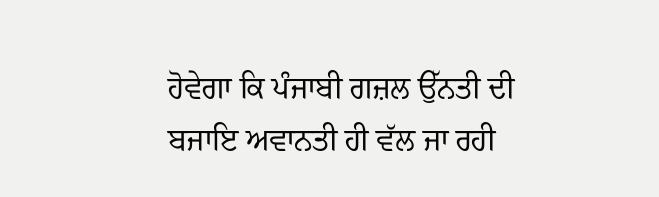ਹੋਵੇਗਾ ਕਿ ਪੰਜਾਬੀ ਗਜ਼ਲ ਉੱਨਤੀ ਦੀ ਬਜਾਇ ਅਵਾਨਤੀ ਹੀ ਵੱਲ ਜਾ ਰਹੀ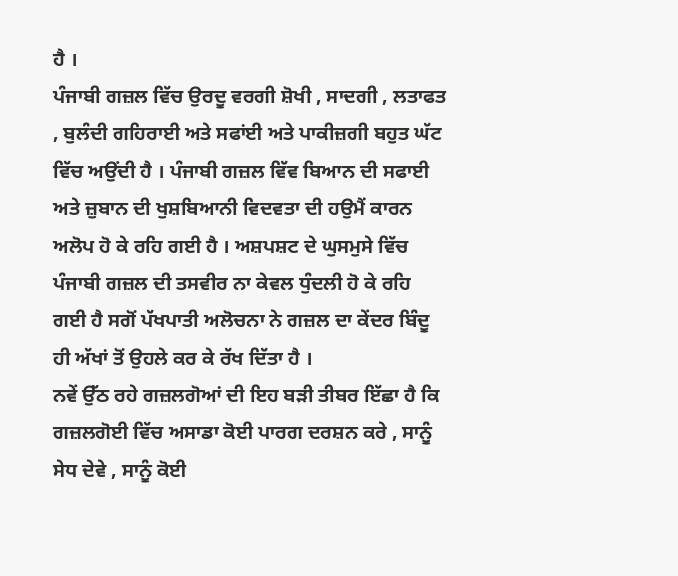ਹੈ ।
ਪੰਜਾਬੀ ਗਜ਼ਲ ਵਿੱਚ ਉਰਦੂ ਵਰਗੀ ਸ਼ੋਖੀ , ਸਾਦਗੀ , ਲਤਾਫਤ , ਬੁਲੰਦੀ ਗਹਿਰਾਈ ਅਤੇ ਸਫਾਂਈ ਅਤੇ ਪਾਕੀਜ਼ਗੀ ਬਹੁਤ ਘੱਟ ਵਿੱਚ ਅਉਂਦੀ ਹੈ । ਪੰਜਾਬੀ ਗਜ਼ਲ ਵਿੱਵ ਬਿਆਨ ਦੀ ਸਫਾਈ ਅਤੇ ਜ਼ੁਬਾਨ ਦੀ ਖੁਸ਼ਬਿਆਨੀ ਵਿਦਵਤਾ ਦੀ ਹਉਮੈਂ ਕਾਰਨ ਅਲੋਪ ਹੋ ਕੇ ਰਹਿ ਗਈ ਹੈ । ਅਸ਼ਪਸ਼ਟ ਦੇ ਘੁਸਮੁਸੇ ਵਿੱਚ ਪੰਜਾਬੀ ਗਜ਼ਲ ਦੀ ਤਸਵੀਰ ਨਾ ਕੇਵਲ ਧੁੰਦਲੀ ਹੋ ਕੇ ਰਹਿ ਗਈ ਹੈ ਸਗੋਂ ਪੱਖਪਾਤੀ ਅਲੋਚਨਾ ਨੇ ਗਜ਼ਲ ਦਾ ਕੇਂਦਰ ਬਿੰਦੂ ਹੀ ਅੱਖਾਂ ਤੋਂ ਉਹਲੇ ਕਰ ਕੇ ਰੱਖ ਦਿੱਤਾ ਹੈ ।
ਨਵੇਂ ਉੱਠ ਰਹੇ ਗਜ਼ਲਗੋਆਂ ਦੀ ਇਹ ਬੜੀ ਤੀਬਰ ਇੱਛਾ ਹੈ ਕਿ ਗਜ਼ਲਗੋਈ ਵਿੱਚ ਅਸਾਡਾ ਕੋਈ ਪਾਰਗ ਦਰਸ਼ਨ ਕਰੇ , ਸਾਨੂੰ ਸੇਧ ਦੇਵੇ , ਸਾਨੂੰ ਕੋਈ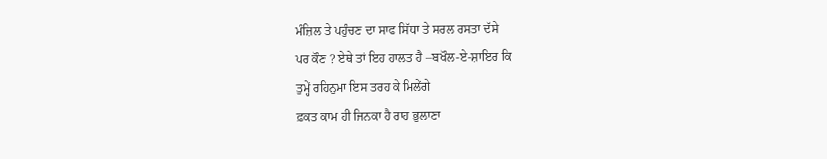ਮੰਜ਼ਿਲ ਤੇ ਪਹੁੰਚਣ ਦਾ ਸਾਫ ਸਿੱਧਾ ਤੇ ਸਰਲ ਰਸਤਾ ਦੱਸੇ
ਪਰ ਕੌਣ ? ਏਥੇ ਤਾਂ ਇਹ ਹਾਲਤ ਹੈ –ਬਖੌਲ-ਏ-ਸ਼ਾਇਰ ਕਿ
ਤੁਮ੍ਹੇਂ ਰਹਿਨੁਮਾ ਇਸ ਤਰਹ ਕੇ ਮਿਲੇਂਗੇ
ਫ਼ਕਤ ਕਾਮ ਹੀ ਜਿਨਕਾ ਹੈ ਰਾਹ ਭੁਲਾਣਾ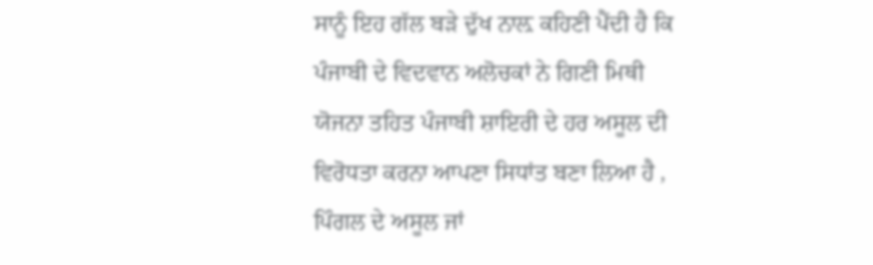ਸਾਨੂੰ ਇਹ ਗੱਲ ਬੜੇ ਦੁੱਖ ਨਾਲ਼ ਕਹਿਣੀ ਪੈਂਦੀ ਹੈ ਕਿ ਪੰਜਾਬੀ ਦੇ ਵਿਦਵਾਨ ਅਲੋਚਕਾਂ ਨੇ ਗਿਣੀ ਮਿਥੀ ਯੋਜਨਾ ਤਹਿਤ ਪੰਜਾਬੀ ਸ਼ਾਇਰੀ ਦੇ ਹਰ ਅਸੂਲ ਦੀ ਵਿਰੋਧਤਾ ਕਰਨਾ ਆਪਣਾ ਸਿਧਾਂਤ ਬਣਾ ਲਿਆ ਹੈ , ਪਿੰਗਲ ਦੇ ਅਸੂਲ ਜਾਂ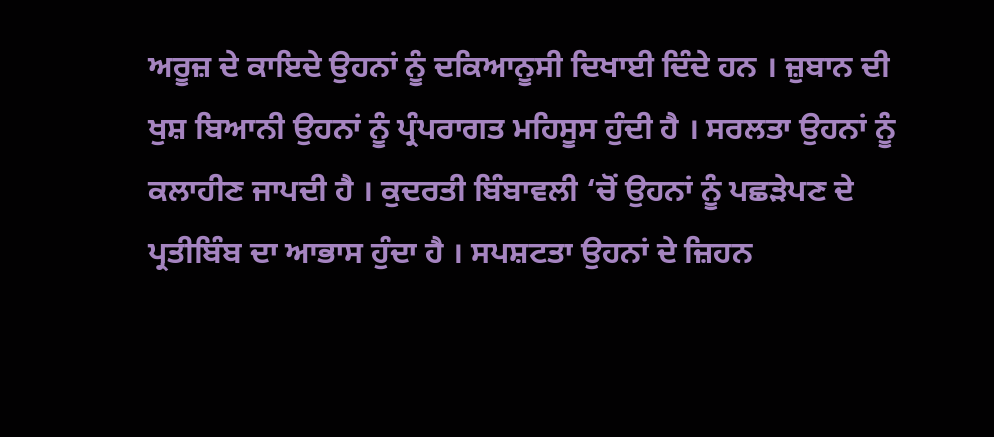ਅਰੂਜ਼ ਦੇ ਕਾਇਦੇ ਉਹਨਾਂ ਨੂੰ ਦਕਿਆਨੂਸੀ ਦਿਖਾਈ ਦਿੰਦੇ ਹਨ । ਜ਼ੁਬਾਨ ਦੀ ਖੁਸ਼ ਬਿਆਨੀ ਉਹਨਾਂ ਨੂੰ ਪ੍ਰੰਪਰਾਗਤ ਮਹਿਸੂਸ ਹੁੰਦੀ ਹੈ । ਸਰਲਤਾ ਉਹਨਾਂ ਨੂੰ ਕਲਾਹੀਣ ਜਾਪਦੀ ਹੈ । ਕੁਦਰਤੀ ਬਿੰਬਾਵਲੀ ‘ਚੋਂ ਉਹਨਾਂ ਨੂੰ ਪਛੜੇਪਣ ਦੇ ਪ੍ਰਤੀਬਿੰਬ ਦਾ ਆਭਾਸ ਹੁੰਦਾ ਹੈ । ਸਪਸ਼ਟਤਾ ਉਹਨਾਂ ਦੇ ਜ਼ਿਹਨ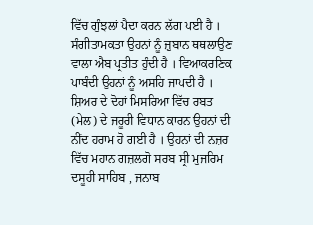ਵਿੱਚ ਗੁੰਝਲਾਂ ਪੈਦਾ ਕਰਨ ਲੱਗ ਪਈ ਹੈ । ਸੰਗੀਤਾਮਕਤਾ ਉਹਨਾਂ ਨੂੰ ਜ਼ੁਬਾਨ ਥਥਲਾਉਣ ਵਾਲਾ ਐਬ ਪ੍ਰਤੀਤ ਹੁੰਦੀ ਹੈ । ਵਿਆਕਰਣਿਕ ਪਾਬੰਦੀ ਉਹਨਾਂ ਨੂੰ ਅਸਹਿ ਜਾਪਦੀ ਹੈ । ਸ਼ਿਅਰ ਦੇ ਦੋਹਾਂ ਮਿਸਰਿਆ ਵਿੱਚ ਰਬਤ (ਮੇਲ) ਦੇ ਜਰੂਰੀ ਵਿਧਾਨ ਕਾਰਨ ਉਹਨਾਂ ਦੀ ਨੀਂਦ ਹਰਾਮ ਹੋ ਗਈ ਹੈ । ਉਹਨਾਂ ਦੀ ਨਜ਼ਰ ਵਿੱਚ ਮਹਾਨ ਗਜ਼ਲਗੋ ਸਰਬ ਸ੍ਰੀ ਮੁਜਰਿਮ ਦਸੂਹੀ ਸਾਹਿਬ , ਜਨਾਬ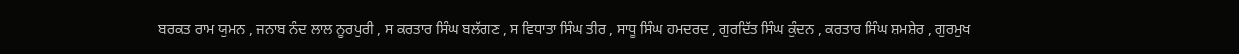ਬਰਕਤ ਰਾਮ ਯੁਮਨ , ਜਨਾਬ ਨੰਦ ਲਾਲ ਨੂਰਪੁਰੀ , ਸ ਕਰਤਾਰ ਸਿੰਘ ਬਲੱਗਣ , ਸ ਵਿਧਾਤਾ ਸਿੰਘ ਤੀਰ , ਸਾਧੂ ਸਿੰਘ ਹਮਦਰਦ , ਗੁਰਦਿੱਤ ਸਿੰਘ ਕੁੰਦਨ , ਕਰਤਾਰ ਸਿੰਘ ਸ਼ਮਸ਼ੇਰ , ਗੁਰਮੁਖ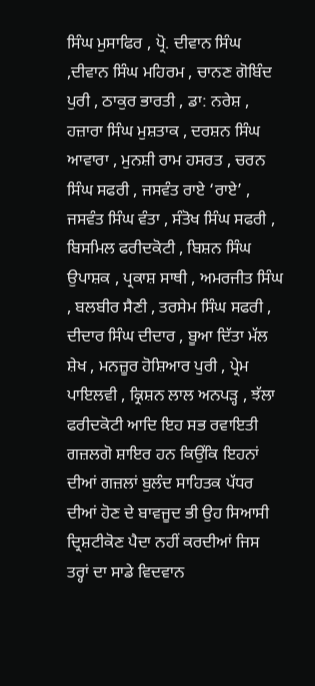ਸਿੰਘ ਮੁਸਾਫਿਰ , ਪ੍ਰੋ. ਦੀਵਾਨ ਸਿੰਘ ,ਦੀਵਾਨ ਸਿੰਘ ਮਹਿਰਮ , ਚਾਨਣ ਗੋਬਿੰਦ ਪੁਰੀ , ਠਾਕੁਰ ਭਾਰਤੀ , ਡਾ: ਨਰੇਸ਼ , ਹਜ਼ਾਰਾ ਸਿੰਘ ਮੁਸ਼ਤਾਕ , ਦਰਸ਼ਨ ਸਿੰਘ ਆਵਾਰਾ , ਮੁਨਸ਼ੀ ਰਾਮ ਹਸਰਤ , ਚਰਨ ਸਿੰਘ ਸਫਰੀ , ਜਸਵੰਤ ਰਾਏ ‘ਰਾਏ’ , ਜਸਵੰਤ ਸਿੰਘ ਵੰਤਾ , ਸੰਤੋਖ ਸਿੰਘ ਸਫਰੀ , ਬਿਸਮਿਲ ਫਰੀਦਕੋਟੀ , ਬਿਸ਼ਨ ਸਿੰਘ ਉਪਾਸ਼ਕ , ਪ੍ਰਕਾਸ਼ ਸਾਥੀ , ਅਮਰਜੀਤ ਸਿੰਘ , ਬਲਬੀਰ ਸੈਣੀ , ਤਰਸੇਮ ਸਿੰਘ ਸਫਰੀ , ਦੀਦਾਰ ਸਿੰਘ ਦੀਦਾਰ , ਬੂਆ ਦਿੱਤਾ ਮੱਲ ਸ਼ੇਖ , ਮਨਜ਼ੂਰ ਹੋਸ਼ਿਆਰ ਪੁਰੀ , ਪ੍ਰੇਮ ਪਾਇਲਵੀ , ਕ੍ਰਿਸ਼ਨ ਲਾਲ ਅਨਪੜ੍ਹ , ਝੱਲਾ ਫਰੀਦਕੋਟੀ ਆਦਿ ਇਹ ਸਭ ਰਵਾਇਤੀ ਗਜ਼ਲਗੋ ਸ਼ਾਇਰ ਹਨ ਕਿਉਂਕਿ ਇਹਨਾਂ ਦੀਆਂ ਗਜ਼ਲਾਂ ਬੁਲੰਦ ਸਾਹਿਤਕ ਪੱਧਰ ਦੀਆਂ ਹੋਣ ਦੇ ਬਾਵਜੂਦ ਭੀ ਉਹ ਸਿਆਸੀ ਦ੍ਰਿਸ਼ਟੀਕੋਣ ਪੈਦਾ ਨਹੀਂ ਕਰਦੀਆਂ ਜਿਸ ਤਰ੍ਹਾਂ ਦਾ ਸਾਡੇ ਵਿਦਵਾਨ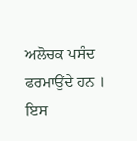ਅਲੋਚਕ ਪਸੰਦ ਫਰਮਾਉਂਦੇ ਹਨ ।
ਇਸ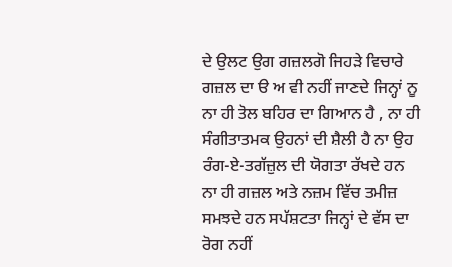ਦੇ ਉਲਟ ਉਗ ਗਜ਼ਲਗੋ ਜਿਹੜੇ ਵਿਚਾਰੇ ਗਜ਼ਲ ਦਾ ੳ ਅ ਵੀ ਨਹੀਂ ਜਾਣਦੇ ਜਿਨ੍ਹਾਂ ਨੂ ਨਾ ਹੀ ਤੋਲ ਬਹਿਰ ਦਾ ਗਿਆਨ ਹੈ , ਨਾ ਹੀ ਸੰਗੀਤਾਤਮਕ ਉਹਨਾਂ ਦੀ ਸ਼ੈਲੀ ਹੈ ਨਾ ਉਹ ਰੰਗ-ਏ-ਤਗੱਜ਼ੁਲ ਦੀ ਯੋਗਤਾ ਰੱਖਦੇ ਹਨ ਨਾ ਹੀ ਗਜ਼ਲ ਅਤੇ ਨਜ਼ਮ ਵਿੱਚ ਤਮੀਜ਼ ਸਮਝਦੇ ਹਨ ਸਪੱਸ਼ਟਤਾ ਜਿਨ੍ਹਾਂ ਦੇ ਵੱਸ ਦਾ ਰੋਗ ਨਹੀਂ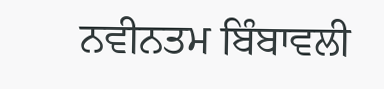ਨਵੀਨਤਮ ਬਿੰਬਾਵਲੀ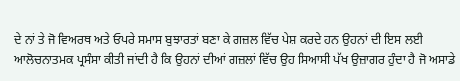ਦੇ ਨਾਂ ਤੇ ਜੋ ਵਿਅਰਥ ਅਤੇ ਓਪਰੇ ਸਮਾਸ ਬੁਝਾਰਤਾਂ ਬਣਾ ਕੇ ਗਜ਼ਲ ਵਿੱਚ ਪੇਸ਼ ਕਰਦੇ ਹਨ ਉਹਨਾਂ ਦੀ ਇਸ ਲਈ ਆਲੋਚਨਾਤਮਕ ਪ੍ਰਸੰਸਾ ਕੀਤੀ ਜਾਂਦੀ ਹੈ ਕਿ ਉਹਨਾਂ ਦੀਆਂ ਗਜ਼ਲਾਂ ਵਿੱਚ ਉਹ ਸਿਆਸੀ ਪੱਖ ਉਜ਼ਾਗਰ ਹੁੰਦਾ ਹੈ ਜੋ ਅਸਾਡੇ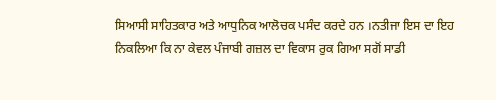ਸਿਆਸੀ ਸਾਹਿਤਕਾਰ ਅਤੇ ਆਧੁਨਿਕ ਆਲੋਚਕ ਪਸੰਦ ਕਰਦੇ ਹਨ ।ਨਤੀਜਾ ਇਸ ਦਾ ਇਹ ਨਿਕਲਿਆ ਕਿ ਨਾ ਕੇਵਲ ਪੰਜਾਬੀ ਗਜ਼ਲ ਦਾ ਵਿਕਾਸ ਰੁਕ ਗਿਆ ਸਗੋਂ ਸਾਡੀ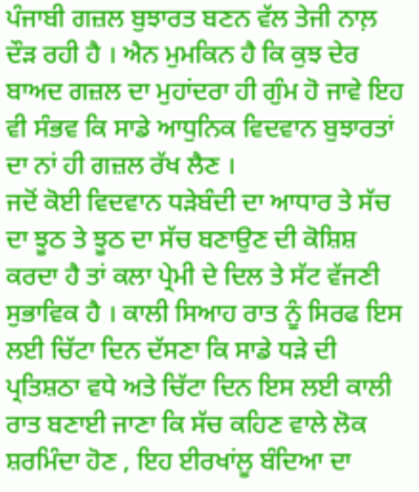ਪੰਜਾਬੀ ਗਜ਼ਲ ਬੁਝਾਰਤ ਬਣਨ ਵੱਲ ਤੇਜੀ ਨਾਲ਼ ਦੌੜ ਰਹੀ ਹੈ । ਐਨ ਮੁਮਕਿਨ ਹੈ ਕਿ ਕੁਝ ਦੇਰ ਬਾਅਦ ਗਜ਼ਲ ਦਾ ਮੁਹਾਂਦਰਾ ਹੀ ਗੁੰਮ ਹੋ ਜਾਵੇ ਇਹ ਵੀ ਸੰਭਵ ਕਿ ਸਾਡੇ ਆਧੁਨਿਕ ਵਿਦਵਾਨ ਬੁਝਾਰਤਾਂ ਦਾ ਨਾਂ ਹੀ ਗਜ਼ਲ ਰੱਖ ਲੈਣ ।
ਜਦੋਂ ਕੋਈ ਵਿਦਵਾਨ ਧੜੇਬੰਦੀ ਦਾ ਆਧਾਰ ਤੇ ਸੱਚ ਦਾ ਝੂਠ ਤੇ ਝੂਠ ਦਾ ਸੱਚ ਬਣਾਉਣ ਦੀ ਕੋਸ਼ਿਸ਼ ਕਰਦਾ ਹੈ ਤਾਂ ਕਲਾ ਪ੍ਰੇਮੀ ਦੇ ਦਿਲ ਤੇ ਸੱਟ ਵੱਜਣੀ ਸੁਭਾਵਿਕ ਹੈ । ਕਾਲੀ ਸਿਆਹ ਰਾਤ ਨੂੰ ਸਿਰਫ ਇਸ ਲਈ ਚਿੱਟਾ ਦਿਨ ਦੱਸਣਾ ਕਿ ਸਾਡੇ ਧੜੇ ਦੀ ਪ੍ਰਤਿਸ਼ਠਾ ਵਧੇ ਅਤੇ ਚਿੱਟਾ ਦਿਨ ਇਸ ਲਈ ਕਾਲੀ ਰਾਤ ਬਣਾਈ ਜਾਣਾ ਕਿ ਸੱਚ ਕਹਿਣ ਵਾਲੇ ਲੋਕ ਸ਼ਰਮਿੰਦਾ ਹੋਣ , ਇਹ ਈਰਖਾਂਲੂ ਬੰਦਿਆ ਦਾ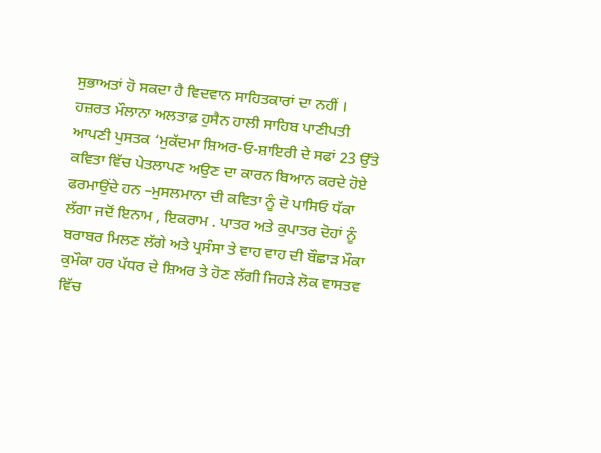ਸੁਭਾਅਤਾਂ ਹੋ ਸਕਦਾ ਹੈ ਵਿਦਵਾਨ ਸਾਹਿਤਕਾਰਾਂ ਦਾ ਨਹੀਂ ।
ਹਜ਼ਰਤ ਮੌਲਾਨਾ ਅਲਤਾਫ਼ ਹੁਸੈਨ ਹਾਲੀ ਸਾਹਿਬ ਪਾਣੀਪਤੀ ਆਪਣੀ ਪੁਸਤਕ ‘ਮੁਕੱਦਮਾ ਸ਼ਿਅਰ-ਓ-ਸ਼ਾਇਰੀ ਦੇ ਸਫਾਂ 23 ਉੱਤੇ ਕਵਿਤਾ ਵਿੱਚ ਪੇਤਲਾਪਣ ਅਉਣ ਦਾ ਕਾਰਨ ਬਿਆਨ ਕਰਦੇ ਹੋਏ ਫਰਮਾਉਂਦੇ ਹਨ –ਮੁਸਲਮਾਨਾ ਦੀ ਕਵਿਤਾ ਨੂੰ ਦੋ ਪਾਸਿਓ ਧੱਕਾ ਲੱਗਾ ਜਦੋਂ ਇਨਾਮ , ਇਕਰਾਮ . ਪਾਤਰ ਅਤੇ ਕੁਪਾਤਰ ਦੋਹਾਂ ਨੂੰ ਬਰਾਬਰ ਮਿਲਣ ਲੱਗੇ ਅਤੇ ਪ੍ਰਸੰਸਾ ਤੇ ਵਾਹ ਵਾਹ ਦੀ ਬੌਛਾੜ ਮੌਕਾ ਕੁਮੌਕਾ ਹਰ ਪੱਧਰ ਦੇ ਸ਼ਿਅਰ ਤੇ ਹੋਣ ਲੱਗੀ ਜਿਹੜੇ ਲੋਕ ਵਾਸਤਵ ਵਿੱਚ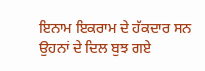ਇਨਾਮ ਇਕਰਾਮ ਦੇ ਹੱਕਦਾਰ ਸਨ ਉਹਨਾਂ ਦੇ ਦਿਲ ਬੁਝ ਗਏ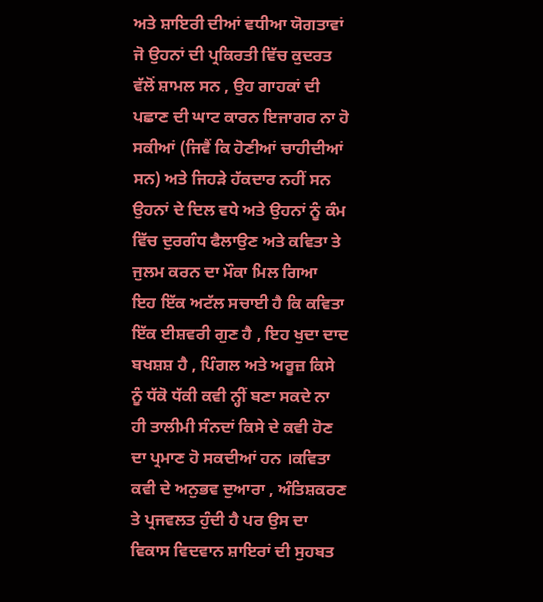ਅਤੇ ਸ਼ਾਇਰੀ ਦੀਆਂ ਵਧੀਆ ਯੋਗਤਾਵਾਂ ਜੋ ਉਹਨਾਂ ਦੀ ਪ੍ਰਕਿਰਤੀ ਵਿੱਚ ਕੁਦਰਤ ਵੱਲੋਂ ਸ਼ਾਮਲ ਸਨ , ਉਹ ਗਾਹਕਾਂ ਦੀ ਪਛਾਣ ਦੀ ਘਾਟ ਕਾਰਨ ਇਜਾਗਰ ਨਾ ਹੋ ਸਕੀਆਂ (ਜਿਵੈਂ ਕਿ ਹੋਣੀਆਂ ਚਾਹੀਦੀਆਂ ਸਨ) ਅਤੇ ਜਿਹੜੇ ਹੱਕਦਾਰ ਨਹੀਂ ਸਨ ਉਹਨਾਂ ਦੇ ਦਿਲ ਵਧੇ ਅਤੇ ਉਹਨਾਂ ਨੂੰ ਕੰਮ ਵਿੱਚ ਦੁਰਗੰਧ ਫੈਲਾਉਣ ਅਤੇ ਕਵਿਤਾ ਤੇ ਜੁਲਮ ਕਰਨ ਦਾ ਮੌਕਾ ਮਿਲ ਗਿਆ
ਇਹ ਇੱਕ ਅਟੱਲ ਸਚਾਈ ਹੈ ਕਿ ਕਵਿਤਾ ਇੱਕ ਈਸ਼ਵਰੀ ਗੁਣ ਹੈ , ਇਹ ਖੁਦਾ ਦਾਦ ਬਖਸ਼ਸ਼ ਹੈ , ਪਿੰਗਲ ਅਤੇ ਅਰੂਜ਼ ਕਿਸੇ ਨੂੰ ਧੱਕੋ ਧੱਕੀ ਕਵੀ ਨ੍ਹੀਂ ਬਣਾ ਸਕਦੇ ਨਾ ਹੀ ਤਾਲੀਮੀ ਸੰਨਦਾਂ ਕਿਸੇ ਦੇ ਕਵੀ ਹੋਣ ਦਾ ਪ੍ਰਮਾਣ ਹੋ ਸਕਦੀਆਂ ਹਨ ।ਕਵਿਤਾ ਕਵੀ ਦੇ ਅਨੁਭਵ ਦੁਆਰਾ , ਅੰਤਿਸ਼ਕਰਣ ਤੇ ਪ੍ਰਜਵਲਤ ਹੁੰਦੀ ਹੈ ਪਰ ਉਸ ਦਾ ਵਿਕਾਸ ਵਿਦਵਾਨ ਸ਼ਾਇਰਾਂ ਦੀ ਸੁਹਬਤ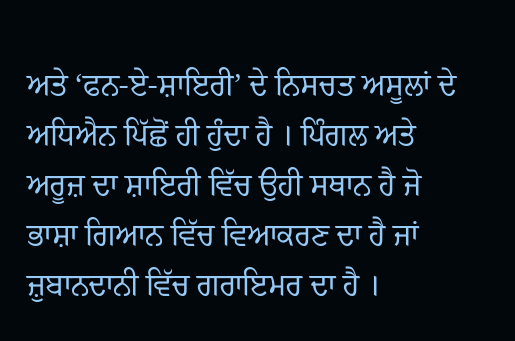ਅਤੇ ‘ਫਨ-ਏ-ਸ਼ਾਇਰੀ’ ਦੇ ਨਿਸਚਤ ਅਸੂਲਾਂ ਦੇ ਅਧਿਐਨ ਪਿੱਛੋਂ ਹੀ ਹੁੰਦਾ ਹੈ । ਪਿੰਗਲ ਅਤੇ ਅਰੂਜ਼ ਦਾ ਸ਼ਾਇਰੀ ਵਿੱਚ ਉਹੀ ਸਥਾਨ ਹੈ ਜੋ ਭਾਸ਼ਾ ਗਿਆਨ ਵਿੱਚ ਵਿਆਕਰਣ ਦਾ ਹੈ ਜਾਂ ਜ਼ੁਬਾਨਦਾਨੀ ਵਿੱਚ ਗਰਾਇਮਰ ਦਾ ਹੈ ।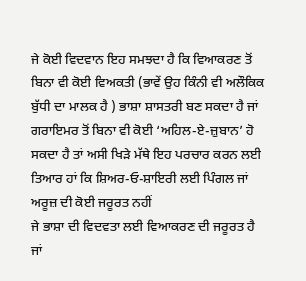ਜੇ ਕੋਈ ਵਿਦਵਾਨ ਇਹ ਸਮਝਦਾ ਹੈ ਕਿ ਵਿਆਕਰਣ ਤੋਂ ਬਿਨਾ ਵੀ ਕੋਈ ਵਿਅਕਤੀ (ਭਾਵੇਂ ਉਹ ਕਿੰਨੀ ਵੀ ਅਲੌਕਿਕ ਬੁੱਧੀ ਦਾ ਮਾਲਕ ਹੈ ) ਭਾਸ਼ਾ ਸ਼ਾਸਤਰੀ ਬਣ ਸਕਦਾ ਹੈ ਜਾਂ ਗਰਾਇਮਰ ਤੋਂ ਬਿਨਾ ਵੀ ਕੋਈ ‘ਅਹਿਲ-ਏ-ਜ਼ੁਬਾਨ’ ਹੋ ਸਕਦਾ ਹੈ ਤਾਂ ਅਸੀ ਖਿੜੇ ਮੱਥੇ ਇਹ ਪਰਚਾਰ ਕਰਨ ਲਈ ਤਿਆਰ ਹਾਂ ਕਿ ਸ਼ਿਅਰ-ਓ-ਸ਼ਾਇਰੀ ਲਈ ਪਿੰਗਲ ਜਾਂ ਅਰੂਜ਼ ਦੀ ਕੋਈ ਜਰੂਰਤ ਨਹੀਂ
ਜੇ ਭਾਸ਼ਾ ਦੀ ਵਿਦਵਤਾ ਲਈ ਵਿਆਕਰਣ ਦੀ ਜਰੂਰਤ ਹੈ ਜਾਂ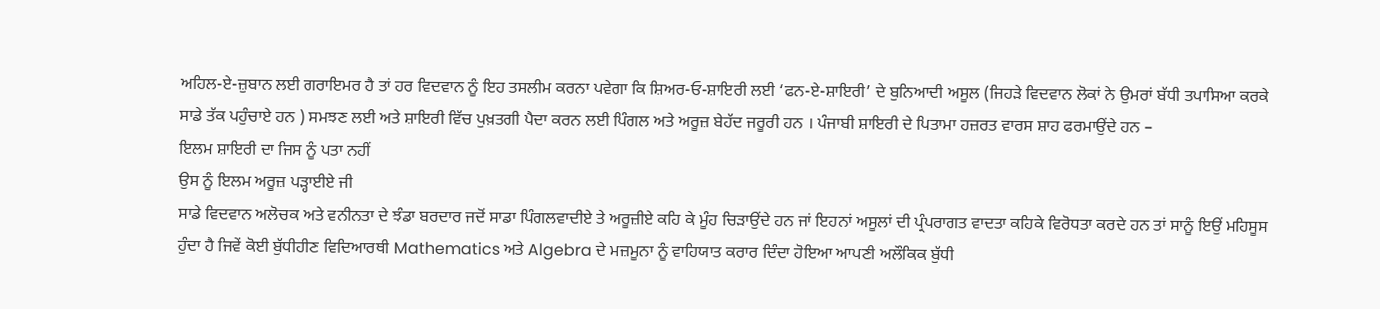ਅਹਿਲ-ਏ-ਜ਼ੁਬਾਨ ਲਈ ਗਰਾਇਮਰ ਹੈ ਤਾਂ ਹਰ ਵਿਦਵਾਨ ਨੂੰ ਇਹ ਤਸਲੀਮ ਕਰਨਾ ਪਵੇਗਾ ਕਿ ਸ਼ਿਅਰ-ਓ-ਸ਼ਾਇਰੀ ਲਈ ‘ਫਨ-ਏ-ਸ਼ਾਇਰੀ’ ਦੇ ਬੁਨਿਆਦੀ ਅਸੂਲ (ਜਿਹੜੇ ਵਿਦਵਾਨ ਲੋਕਾਂ ਨੇ ਉਮਰਾਂ ਬੱਧੀ ਤਪਾਸਿਆ ਕਰਕੇ ਸਾਡੇ ਤੱਕ ਪਹੁੰਚਾਏ ਹਨ ) ਸਮਝਣ ਲਈ ਅਤੇ ਸ਼ਾਇਰੀ ਵਿੱਚ ਪੁਖ਼ਤਗੀ ਪੈਦਾ ਕਰਨ ਲਈ ਪਿੰਗਲ ਅਤੇ ਅਰੂਜ਼ ਬੇਹੱਦ ਜਰੂਰੀ ਹਨ । ਪੰਜਾਬੀ ਸ਼ਾਇਰੀ ਦੇ ਪਿਤਾਮਾ ਹਜ਼ਰਤ ਵਾਰਸ ਸ਼ਾਹ ਫਰਮਾਉਂਦੇ ਹਨ –
ਇਲਮ ਸ਼ਾਇਰੀ ਦਾ ਜਿਸ ਨੂੰ ਪਤਾ ਨਹੀਂ
ਉਸ ਨੂੰ ਇਲਮ ਅਰੂਜ਼ ਪੜ੍ਹਾਈਏ ਜੀ
ਸਾਡੇ ਵਿਦਵਾਨ ਅਲੋਚਕ ਅਤੇ ਵਨੀਨਤਾ ਦੇ ਝੰਡਾ ਬਰਦਾਰ ਜਦੋਂ ਸਾਡਾ ਪਿੰਗਲਵਾਦੀਏ ਤੇ ਅਰੂਜ਼ੀਏ ਕਹਿ ਕੇ ਮੂੰਹ ਚਿੜਾਉਂਦੇ ਹਨ ਜਾਂ ਇਹਨਾਂ ਅਸੂਲਾਂ ਦੀ ਪ੍ਰੰਪਰਾਗਤ ਵਾਦਤਾ ਕਹਿਕੇ ਵਿਰੋਧਤਾ ਕਰਦੇ ਹਨ ਤਾਂ ਸਾਨੂੰ ਇਉਂ ਮਹਿਸੂਸ ਹੁੰਦਾ ਹੈ ਜਿਵੇਂ ਕੋਈ ਬੁੱਧੀਹੀਣ ਵਿਦਿਆਰਥੀ Mathematics ਅਤੇ Algebra ਦੇ ਮਜ਼ਮੂਨਾ ਨੂੰ ਵਾਹਿਯਾਤ ਕਰਾਰ ਦਿੰਦਾ ਹੋਇਆ ਆਪਣੀ ਅਲੌਕਿਕ ਬੁੱਧੀ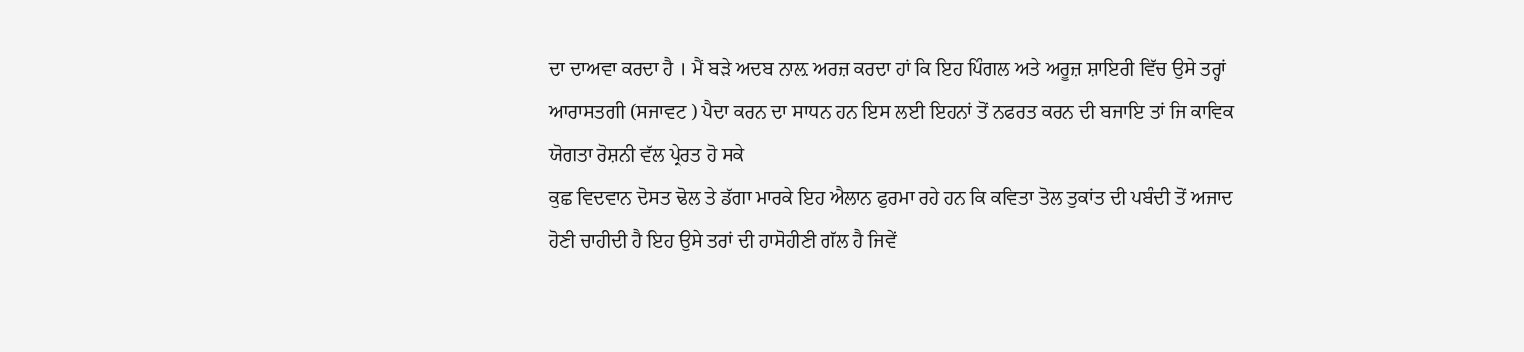ਦਾ ਦਾਅਵਾ ਕਰਦਾ ਹੈ । ਮੈਂ ਬੜੇ ਅਦਬ ਨਾਲ਼ ਅਰਜ਼ ਕਰਦਾ ਹਾਂ ਕਿ ਇਹ ਪਿੰਗਲ ਅਤੇ ਅਰੂਜ਼ ਸ਼ਾਇਰੀ ਵਿੱਚ ਉਸੇ ਤਰ੍ਹਾਂ ਆਰਾਸਤਗੀ (ਸਜਾਵਟ ) ਪੈਦਾ ਕਰਨ ਦਾ ਸਾਧਨ ਹਨ ਇਸ ਲਈ ਇਹਨਾਂ ਤੋਂ ਨਫਰਤ ਕਰਨ ਦੀ ਬਜਾਇ ਤਾਂ ਜਿ ਕਾਵਿਕ ਯੋਗਤਾ ਰੋਸ਼ਨੀ ਵੱਲ ਪ੍ਰੇਰਤ ਹੋ ਸਕੇ
ਕੁਛ ਵਿਦਵਾਨ ਦੋਸਤ ਢੋਲ ਤੇ ਡੱਗਾ ਮਾਰਕੇ ਇਹ ਐਲਾਨ ਫੁਰਮਾ ਰਹੇ ਹਨ ਕਿ ਕਵਿਤਾ ਤੋਲ ਤੁਕਾਂਤ ਦੀ ਪਬੰਦੀ ਤੋਂ ਅਜਾਦ ਹੋਣੀ ਚਾਹੀਦੀ ਹੈ ਇਹ ਉਸੇ ਤਰਾਂ ਦੀ ਹਾਸੋਹੀਣੀ ਗੱਲ ਹੈ ਜਿਵੇਂ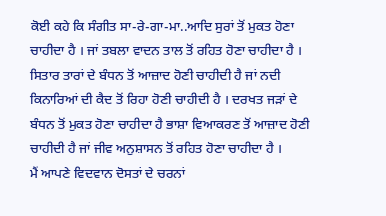ਕੋਈ ਕਹੇ ਕਿ ਸੰਗੀਤ ਸਾ-ਰੇ-ਗਾ-ਮਾ..ਆਦਿ ਸੁਰਾਂ ਤੋਂ ਮੁਕਤ ਹੋਣਾ ਚਾਹੀਦਾ ਹੈ । ਜਾਂ ਤਬਲਾ ਵਾਦਨ ਤਾਲ ਤੋਂ ਰਹਿਤ ਹੋਣਾ ਚਾਹੀਦਾ ਹੈ । ਸਿਤਾਰ ਤਾਰਾਂ ਦੇ ਬੰਧਨ ਤੋਂ ਆਜ਼ਾਦ ਹੋਣੀ ਚਾਹੀਦੀ ਹੈ ਜਾਂ ਨਦੀ ਕਿਨਾਰਿਆਂ ਦੀ ਕੈਦ ਤੋਂ ਰਿਹਾ ਹੋਣੀ ਚਾਹੀਦੀ ਹੈ । ਦਰਖਤ ਜੜਾਂ ਦੇ ਬੰਧਨ ਤੋਂ ਮੁਕਤ ਹੋਣਾ ਚਾਹੀਦਾ ਹੈ ਭਾਸ਼ਾ ਵਿਆਕਰਣ ਤੋਂ ਆਜ਼ਾਦ ਹੋਣੀ ਚਾਹੀਦੀ ਹੈ ਜਾਂ ਜੀਵ ਅਨੁਸ਼ਾਸਨ ਤੋਂ ਰਹਿਤ ਹੋਣਾ ਚਾਹੀਦਾ ਹੈ ।
ਮੈਂ ਆਪਣੇ ਵਿਦਵਾਨ ਦੋਸਤਾਂ ਦੇ ਚਰਨਾਂ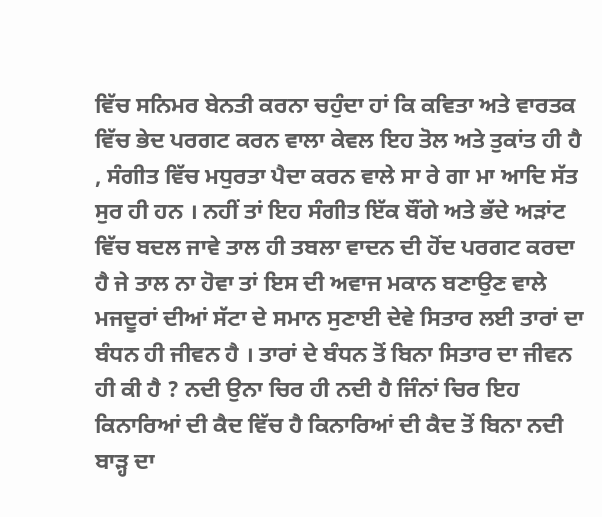ਵਿੱਚ ਸਨਿਮਰ ਬੇਨਤੀ ਕਰਨਾ ਚਹੁੰਦਾ ਹਾਂ ਕਿ ਕਵਿਤਾ ਅਤੇ ਵਾਰਤਕ ਵਿੱਚ ਭੇਦ ਪਰਗਟ ਕਰਨ ਵਾਲਾ ਕੇਵਲ ਇਹ ਤੋਲ ਅਤੇ ਤੁਕਾਂਤ ਹੀ ਹੈ , ਸੰਗੀਤ ਵਿੱਚ ਮਧੁਰਤਾ ਪੈਦਾ ਕਰਨ ਵਾਲੇ ਸਾ ਰੇ ਗਾ ਮਾ ਆਦਿ ਸੱਤ ਸੁਰ ਹੀ ਹਨ । ਨਹੀਂ ਤਾਂ ਇਹ ਸੰਗੀਤ ਇੱਕ ਬੌਂਗੇ ਅਤੇ ਭੱਦੇ ਅੜਾਂਟ ਵਿੱਚ ਬਦਲ ਜਾਵੇ ਤਾਲ ਹੀ ਤਬਲਾ ਵਾਦਨ ਦੀ ਹੋਂਦ ਪਰਗਟ ਕਰਦਾ ਹੈ ਜੇ ਤਾਲ ਨਾ ਹੋਵਾ ਤਾਂ ਇਸ ਦੀ ਅਵਾਜ ਮਕਾਨ ਬਣਾਉਣ ਵਾਲੇ ਮਜਦੂਰਾਂ ਦੀਆਂ ਸੱਟਾ ਦੇ ਸਮਾਨ ਸੁਣਾਈ ਦੇਵੇ ਸਿਤਾਰ ਲਈ ਤਾਰਾਂ ਦਾ ਬੰਧਨ ਹੀ ਜੀਵਨ ਹੈ । ਤਾਰਾਂ ਦੇ ਬੰਧਨ ਤੋਂ ਬਿਨਾ ਸਿਤਾਰ ਦਾ ਜੀਵਨ ਹੀ ਕੀ ਹੈ ? ਨਦੀ ਉਨਾ ਚਿਰ ਹੀ ਨਦੀ ਹੈ ਜਿੰਨਾਂ ਚਿਰ ਇਹ ਕਿਨਾਰਿਆਂ ਦੀ ਕੈਦ ਵਿੱਚ ਹੈ ਕਿਨਾਰਿਆਂ ਦੀ ਕੈਦ ਤੋਂ ਬਿਨਾ ਨਦੀ ਬਾੜ੍ਹ ਦਾ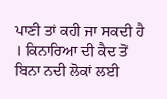ਪਾਣੀ ਤਾਂ ਕਹੀ ਜਾ ਸਕਦੀ ਹੈ । ਕਿਨਾਰਿਆ ਦੀ ਕੈਦ ਤੋਂ ਬਿਨਾ ਨਦੀ ਲੋਕਾਂ ਲਈ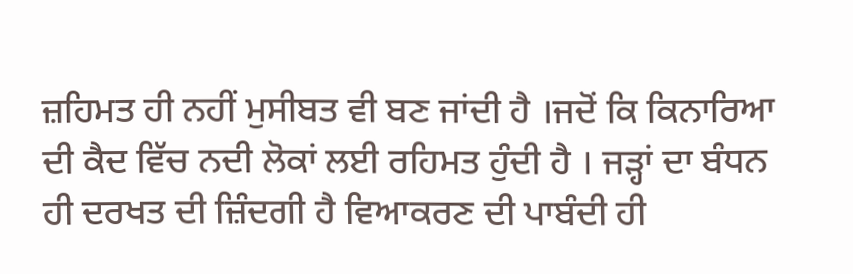ਜ਼ਹਿਮਤ ਹੀ ਨਹੀਂ ਮੁਸੀਬਤ ਵੀ ਬਣ ਜਾਂਦੀ ਹੈ ।ਜਦੋਂ ਕਿ ਕਿਨਾਰਿਆ ਦੀ ਕੈਦ ਵਿੱਚ ਨਦੀ ਲੋਕਾਂ ਲਈ ਰਹਿਮਤ ਹੁੰਦੀ ਹੈ । ਜੜ੍ਹਾਂ ਦਾ ਬੰਧਨ ਹੀ ਦਰਖਤ ਦੀ ਜ਼ਿੰਦਗੀ ਹੈ ਵਿਆਕਰਣ ਦੀ ਪਾਬੰਦੀ ਹੀ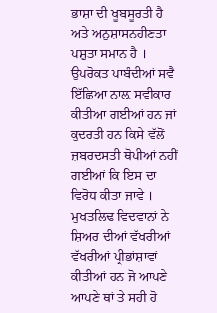ਭਾਸ਼ਾ ਦੀ ਖੂਬਸੂਰਤੀ ਹੈ ਅਤੇ ਅਨੁਸ਼ਾਸਨਹੀਣਤਾ ਪਸ਼ੁਤਾ ਸਮਾਨ ਹੈ । ਉਪਰੋਕਤ ਪਾਬੰਦੀਆਂ ਸਵੈ ਇੱਛਿਆ ਨਾਲ਼ ਸਵੀਕਾਰ ਕੀਤੀਆ ਗਈਆਂ ਹਨ ਜਾਂ ਕੁਦਰਤੀ ਹਨ ਕਿਸੇ ਵੱਲੋਂ ਜ਼ਬਰਦਸਤੀ ਥੋਪੀਆਂ ਨਹੀਂ ਗਈਆਂ ਕਿ ਇਸ ਦਾ ਵਿਰੋਧ ਕੀਤਾ ਜਾਵੇ ।
ਮੁਖਤਲਿਢ ਵਿਦਵਾਨਾਂ ਨੇ ਸ਼ਿਅਰ ਦੀਆਂ ਵੱਖਰੀਆਂ ਵੱਖਰੀਆਂ ਪ੍ਰੀਭਾਂਸ਼ਾਵਾਂ ਕੀਤੀਆਂ ਹਨ ਜੋ ਆਪਣੇ ਆਪਣੇ ਥਾਂ ਤੇ ਸਹੀ ਹੋ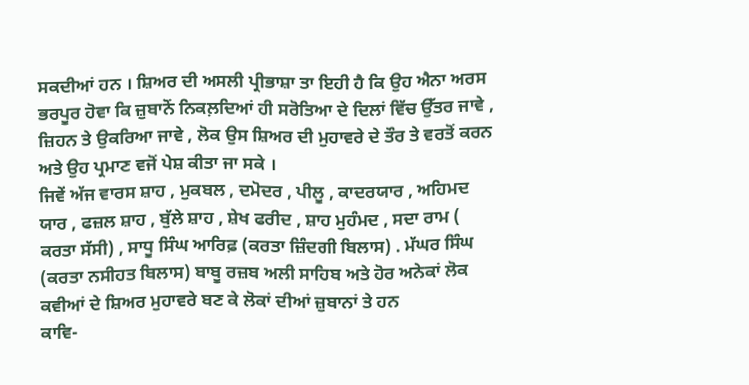ਸਕਦੀਆਂ ਹਨ । ਸ਼ਿਅਰ ਦੀ ਅਸਲੀ ਪ੍ਰੀਭਾਸ਼ਾ ਤਾ ਇਹੀ ਹੈ ਕਿ ਉਹ ਐਨਾ ਅਰਸ ਭਰਪੂਰ ਹੋਵਾ ਕਿ ਜ਼ੁਬਾਨੋਂ ਨਿਕਲ਼ਦਿਆਂ ਹੀ ਸਰੋਤਿਆ ਦੇ ਦਿਲਾਂ ਵਿੱਚ ਉੱਤਰ ਜਾਵੇ , ਜ਼ਿਹਨ ਤੇ ਉਕਰਿਆ ਜਾਵੇ , ਲੋਕ ਉਸ ਸ਼ਿਅਰ ਦੀ ਮੁਹਾਵਰੇ ਦੇ ਤੌਰ ਤੇ ਵਰਤੋਂ ਕਰਨ ਅਤੇ ਉਹ ਪ੍ਰਮਾਣ ਵਜੋਂ ਪੇਸ਼ ਕੀਤਾ ਜਾ ਸਕੇ ।
ਜਿਵੇਂ ਅੱਜ ਵਾਰਸ ਸ਼ਾਹ , ਮੁਕਬਲ , ਦਮੋਦਰ , ਪੀਲੂ , ਕਾਦਰਯਾਰ , ਅਹਿਮਦ ਯਾਰ , ਫਜ਼ਲ ਸ਼ਾਹ , ਬੁੱਲੇ ਸ਼ਾਹ , ਸ਼ੇਖ ਫਰੀਦ , ਸ਼ਾਹ ਮੁਹੰਮਦ , ਸਦਾ ਰਾਮ ( ਕਰਤਾ ਸੱਸੀ) , ਸਾਧੂ ਸਿੰਘ ਆਰਿਫ਼ (ਕਰਤਾ ਜ਼ਿੰਦਗੀ ਬਿਲਾਸ) . ਮੱਘਰ ਸਿੰਘ (ਕਰਤਾ ਨਸੀਹਤ ਬਿਲਾਸ) ਬਾਬੂ ਰਜ਼ਬ ਅਲੀ ਸਾਹਿਬ ਅਤੇ ਹੋਰ ਅਨੇਕਾਂ ਲੋਕ ਕਵੀਆਂ ਦੇ ਸ਼ਿਅਰ ਮੁਹਾਵਰੇ ਬਣ ਕੇ ਲੋਕਾਂ ਦੀਆਂ ਜ਼ੁਬਾਨਾਂ ਤੇ ਹਨ
ਕਾਵਿ-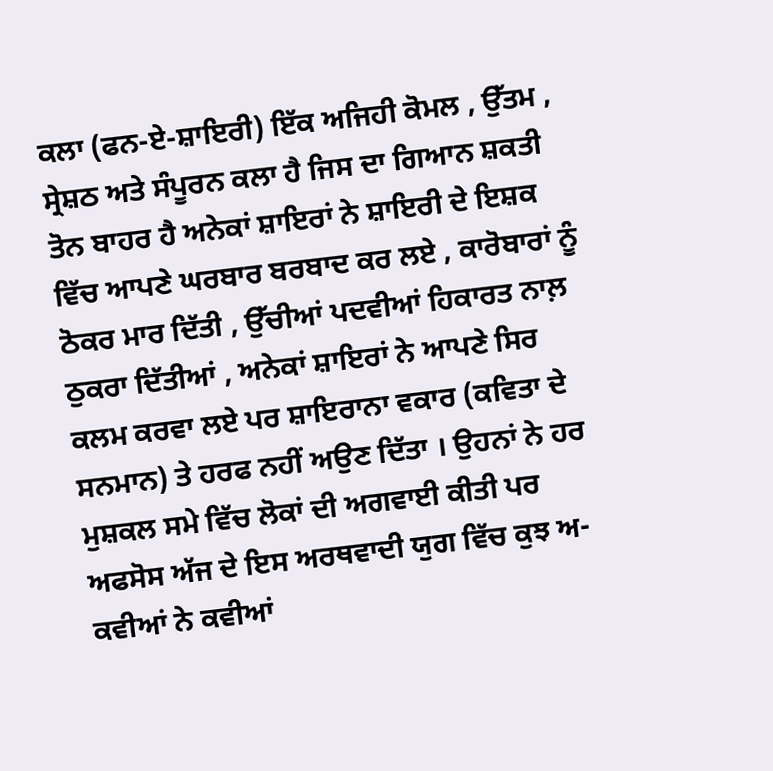ਕਲਾ (ਫਨ-ਏ-ਸ਼ਾਇਰੀ) ਇੱਕ ਅਜਿਹੀ ਕੋਮਲ , ਉੱਤਮ , ਸ੍ਰੇਸ਼ਠ ਅਤੇ ਸੰਪੂਰਨ ਕਲਾ ਹੈ ਜਿਸ ਦਾ ਗਿਆਨ ਸ਼ਕਤੀ ਤੋਨ ਬਾਹਰ ਹੈ ਅਨੇਕਾਂ ਸ਼ਾਇਰਾਂ ਨੇ ਸ਼ਾਇਰੀ ਦੇ ਇਸ਼ਕ ਵਿੱਚ ਆਪਣੇ ਘਰਬਾਰ ਬਰਬਾਦ ਕਰ ਲਏ , ਕਾਰੋਬਾਰਾਂ ਨੂੰ ਠੋਕਰ ਮਾਰ ਦਿੱਤੀ , ਉੱਚੀਆਂ ਪਦਵੀਆਂ ਹਿਕਾਰਤ ਨਾਲ਼ ਠੁਕਰਾ ਦਿੱਤੀਆਂ , ਅਨੇਕਾਂ ਸ਼ਾਇਰਾਂ ਨੇ ਆਪਣੇ ਸਿਰ ਕਲਮ ਕਰਵਾ ਲਏ ਪਰ ਸ਼ਾਇਰਾਨਾ ਵਕਾਰ (ਕਵਿਤਾ ਦੇ ਸਨਮਾਨ) ਤੇ ਹਰਫ ਨਹੀਂ ਅਉਣ ਦਿੱਤਾ । ਉਹਨਾਂ ਨੇ ਹਰ ਮੁਸ਼ਕਲ ਸਮੇ ਵਿੱਚ ਲੋਕਾਂ ਦੀ ਅਗਵਾਈ ਕੀਤੀ ਪਰ ਅਫਸੋਸ ਅੱਜ ਦੇ ਇਸ ਅਰਥਵਾਦੀ ਯੁਗ ਵਿੱਚ ਕੁਝ ਅ-ਕਵੀਆਂ ਨੇ ਕਵੀਆਂ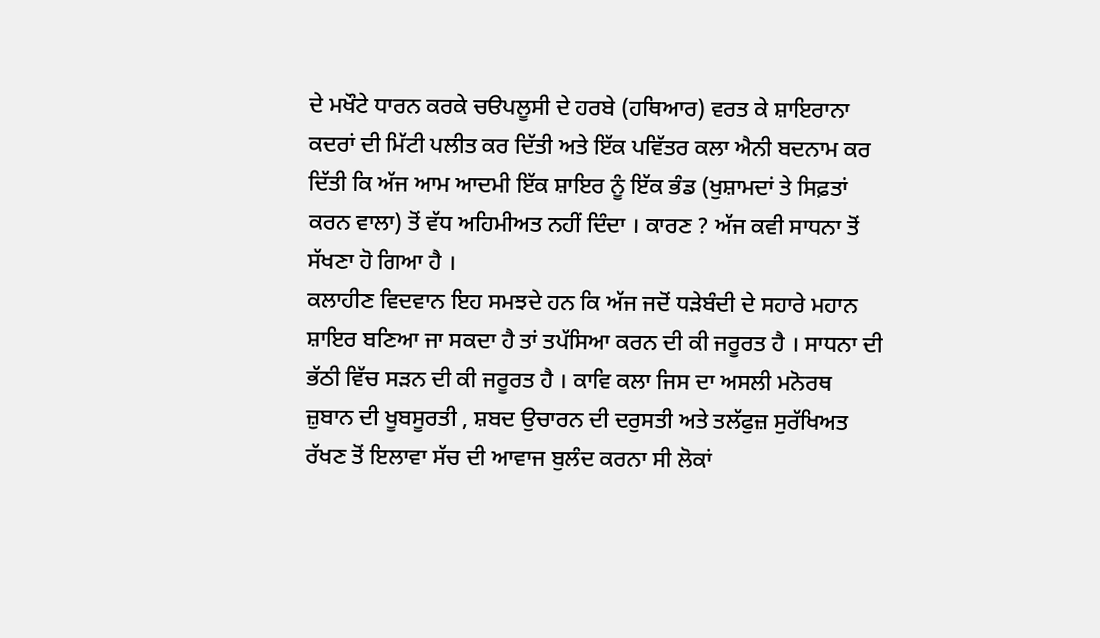ਦੇ ਮਖੌਟੇ ਧਾਰਨ ਕਰਕੇ ਚੳਪਲੂਸੀ ਦੇ ਹਰਬੇ (ਹਥਿਆਰ) ਵਰਤ ਕੇ ਸ਼ਾਇਰਾਨਾ ਕਦਰਾਂ ਦੀ ਮਿੱਟੀ ਪਲੀਤ ਕਰ ਦਿੱਤੀ ਅਤੇ ਇੱਕ ਪਵਿੱਤਰ ਕਲਾ ਐਨੀ ਬਦਨਾਮ ਕਰ ਦਿੱਤੀ ਕਿ ਅੱਜ ਆਮ ਆਦਮੀ ਇੱਕ ਸ਼ਾਇਰ ਨੂੰ ਇੱਕ ਭੰਡ (ਖੁਸ਼ਾਮਦਾਂ ਤੇ ਸਿਫ਼ਤਾਂ ਕਰਨ ਵਾਲਾ) ਤੋਂ ਵੱਧ ਅਹਿਮੀਅਤ ਨਹੀਂ ਦਿੰਦਾ । ਕਾਰਣ ? ਅੱਜ ਕਵੀ ਸਾਧਨਾ ਤੋਂ ਸੱਖਣਾ ਹੋ ਗਿਆ ਹੈ ।
ਕਲਾਹੀਣ ਵਿਦਵਾਨ ਇਹ ਸਮਝਦੇ ਹਨ ਕਿ ਅੱਜ ਜਦੋਂ ਧੜੇਬੰਦੀ ਦੇ ਸਹਾਰੇ ਮਹਾਨ ਸ਼ਾਇਰ ਬਣਿਆ ਜਾ ਸਕਦਾ ਹੈ ਤਾਂ ਤਪੱਸਿਆ ਕਰਨ ਦੀ ਕੀ ਜਰੂਰਤ ਹੈ । ਸਾਧਨਾ ਦੀ ਭੱਠੀ ਵਿੱਚ ਸੜਨ ਦੀ ਕੀ ਜਰੂਰਤ ਹੈ । ਕਾਵਿ ਕਲਾ ਜਿਸ ਦਾ ਅਸਲੀ ਮਨੋਰਥ ਜ਼ੁਬਾਨ ਦੀ ਖੂਬਸੂਰਤੀ , ਸ਼ਬਦ ਉਚਾਰਨ ਦੀ ਦਰੁਸਤੀ ਅਤੇ ਤਲੱਫੁਜ਼ ਸੁਰੱਖਿਅਤ ਰੱਖਣ ਤੋਂ ਇਲਾਵਾ ਸੱਚ ਦੀ ਆਵਾਜ ਬੁਲੰਦ ਕਰਨਾ ਸੀ ਲੋਕਾਂ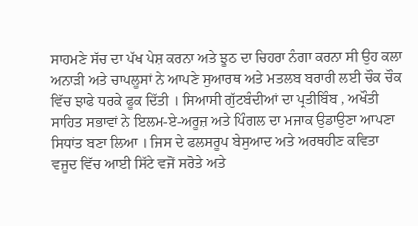ਸਾਹਮਣੇ ਸੱਚ ਦਾ ਪੱਖ ਪੇਸ਼ ਕਰਨਾ ਅਤੇ ਝੂਠ ਦਾ ਚਿਹਰਾ ਨੰਗਾ ਕਰਨਾ ਸੀ ਉਹ ਕਲਾ ਅਨਾੜੀ ਅਤੇ ਚਾਪਲੂਸਾਂ ਨੇ ਆਪਣੇ ਸੁਆਰਥ ਅਤੇ ਮਤਲਬ ਬਰਾਰੀ ਲਈ ਚੌਕ ਚੌਕ ਵਿੱਚ ਝਾਫੇ ਧਰਕੇ ਫੂਕ ਦਿੱਤੀ । ਸਿਆਸੀ ਗੁੱਟਬੰਦੀਆਂ ਦਾ ਪ੍ਰਤੀਬਿੰਬ , ਅਖੌਤੀ ਸਾਹਿਤ ਸਭਾਵਾਂ ਨੇ ਇਲਮ-ਏ-ਅਰੂਜ਼ ਅਤੇ ਪਿੰਗਲ ਦਾ ਮਜਾਕ ਉਡਾਉਣਾ ਆਪਣਾ ਸਿਧਾਂਤ ਬਣਾ ਲਿਆ । ਜਿਸ ਦੇ ਫਲਸਰੂਪ ਬੇਸੁਆਦ ਅਤੇ ਅਰਥਹੀਣ ਕਵਿਤਾ ਵਜੂਦ ਵਿੱਚ ਆਈ ਸਿੱਟੇ ਵਜੋਂ ਸਰੋਤੇ ਅਤੇ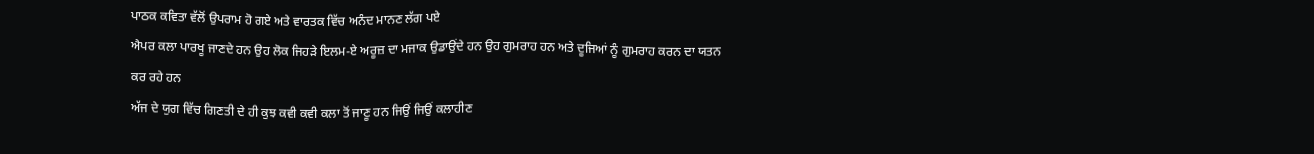ਪਾਠਕ ਕਵਿਤਾ ਵੱਲੋਂ ਉਪਰਾਮ ਹੋ ਗਏ ਅਤੇ ਵਾਰਤਕ ਵਿੱਚ ਅਨੰਦ ਮਾਨਣ ਲੱਗ ਪਏ
ਐਪਰ ਕਲਾ ਪਾਰਖੂ ਜਾਣਦੇ ਹਨ ਉਹ ਲੋਕ ਜਿਹੜੇ ਇਲਮ-ਏ ਅਰੂਜ਼ ਦਾ ਮਜਾਕ ਉਡਾਉਂਦੇ ਹਨ ਉਹ ਗੁਮਰਾਹ ਹਨ ਅਤੇ ਦੂਜਿਆਂ ਨੂੰ ਗੁਮਰਾਹ ਕਰਨ ਦਾ ਯਤਨ ਕਰ ਰਹੇ ਹਨ
ਅੱਜ ਦੇ ਯੁਗ ਵਿੱਚ ਗਿਣਤੀ ਦੇ ਹੀ ਕੁਝ ਕਵੀ ਕਵੀ ਕਲਾ ਤੋਂ ਜਾਣੂ ਹਨ ਜਿਉਂ ਜਿਉਂ ਕਲਾਹੀਣ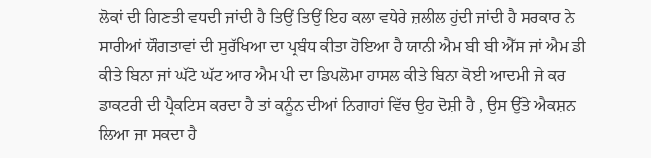ਲੋਕਾਂ ਦੀ ਗਿਣਤੀ ਵਧਦੀ ਜਾਂਦੀ ਹੈ ਤਿਉਂ ਤਿਉਂ ਇਹ ਕਲਾ ਵਧੇਰੇ ਜ਼ਲੀਲ ਹੁਂਦੀ ਜਾਂਦੀ ਹੈ ਸਰਕਾਰ ਨੇ ਸਾਰੀਆਂ ਯੌਗਤਾਵਾਂ ਦੀ ਸੁਰੱਖਿਆ ਦਾ ਪ੍ਰਬੰਧ ਕੀਤਾ ਹੋਇਆ ਹੈ ਯਾਨੀ ਐਮ ਬੀ ਬੀ ਐੱਸ ਜਾਂ ਐਮ ਡੀ ਕੀਤੇ ਬਿਨਾ ਜਾਂ ਘੱਟੋ ਘੱਟ ਆਰ ਐਮ ਪੀ ਦਾ ਡਿਪਲੋਮਾ ਹਾਸਲ ਕੀਤੇ ਬਿਨਾ ਕੋਈ ਆਦਮੀ ਜੇ ਕਰ ਡਾਕਟਰੀ ਦੀ ਪ੍ਰੈਕਟਿਸ ਕਰਦਾ ਹੈ ਤਾਂ ਕਨੂੰਨ ਦੀਆਂ ਨਿਗਾਹਾਂ ਵਿੱਚ ਉਹ ਦੋਸ਼ੀ ਹੈ , ਉਸ ਉੱਤੇ ਐਕਸ਼ਨ ਲਿਆ ਜਾ ਸਕਦਾ ਹੈ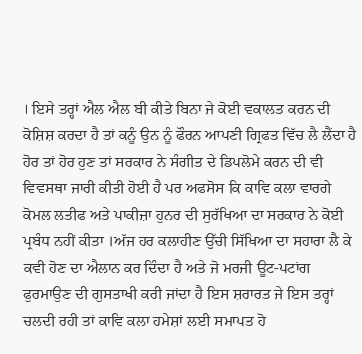। ਇਸੇ ਤਰ੍ਹਾਂ ਐਲ ਐਲ ਬੀ ਕੀਤੇ ਬਿਨਾ ਜੇ ਕੋਈ ਵਕਾਲਤ ਕਰਨ ਦੀ ਕੋਸ਼ਿਸ਼ ਕਰਦਾ ਹੈ ਤਾਂ ਕਨੂੰ ਉਨ ਨੂੰ ਫੌਰਨ ਆਪਣੀ ਗ੍ਰਿਫਤ ਵਿੱਚ ਲੈ ਲੈਂਦਾ ਹੈ ਹੋਰ ਤਾਂ ਹੋਰ ਹੁਣ ਤਾਂ ਸਰਕਾਰ ਨੇ ਸੰਗੀਤ ਦੇ ਡਿਪਲੋਮੇ ਕਰਨ ਦੀ ਵੀ ਵਿਵਸਥਾ ਜਾਰੀ ਕੀਤੀ ਹੋਈ ਹੈ ਪਰ ਅਫਸੋਸ ਕਿ ਕਾਵਿ ਕਲਾ ਵਾਰਗੇ ਕੋਮਲ ਲਤੀਫ ਅਤੇ ਪਾਕੀਜ਼ਾ ਹੁਨਰ ਦੀ ਸੁਰੱਖਿਆ ਦਾ ਸਰਕਾਰ ਨੇ ਕੋਈ ਪ੍ਰਬੰਧ ਨਹੀਂ ਕੀਤਾ ।ਅੱਜ ਹਰ ਕਲਾਹੀਣ ਉੱਚੀ ਸਿੱਖਿਆ ਦਾ ਸਹਾਰਾ ਲੈ ਕੇ ਕਵੀ ਹੋਣ ਦਾ ਐਲਾਨ ਕਰ ਦਿੰਦਾ ਹੈ ਅਤੇ ਜੋ ਮਰਜੀ ਊਟ-ਪਟਾਂਗ ਫੁਰਮਾਉਣ ਦੀ ਗੁਸਤਾਖੀ ਕਰੀ ਜਾਂਦਾ ਹੈ ਇਸ ਸ਼ਰਾਰਤ ਜੇ ਇਸ ਤਰ੍ਹਾਂ ਚਲਦੀ ਰਹੀ ਤਾਂ ਕਾਵਿ ਕਲਾ ਹਮੇਸ਼ਾਂ ਲਈ ਸਮਾਪਤ ਹੋ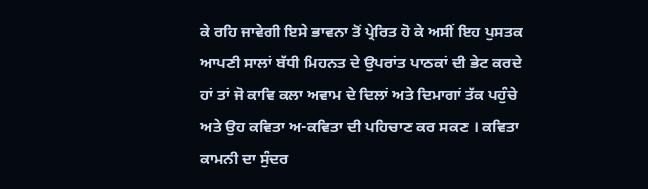ਕੇ ਰਹਿ ਜਾਵੇਗੀ ਇਸੇ ਭਾਵਨਾ ਤੋਂ ਪ੍ਰੇਰਿਤ ਹੋ ਕੇ ਅਸੀਂ ਇਹ ਪੁਸਤਕ ਆਪਣੀ ਸਾਲਾਂ ਬੱਧੀ ਮਿਹਨਤ ਦੇ ਉਪਰਾਂਤ ਪਾਠਕਾਂ ਦੀ ਭੇਟ ਕਰਦੇ ਹਾਂ ਤਾਂ ਜੋ ਕਾਵਿ ਕਲਾ ਅਵਾਮ ਦੇ ਦਿਲਾਂ ਅਤੇ ਦਿਮਾਗਾਂ ਤੱਕ ਪਹੁੰਚੇ ਅਤੇ ਉਹ ਕਵਿਤਾ ਅ-ਕਵਿਤਾ ਦੀ ਪਹਿਚਾਣ ਕਰ ਸਕਣ । ਕਵਿਤਾ ਕਾਮਨੀ ਦਾ ਸੁੰਦਰ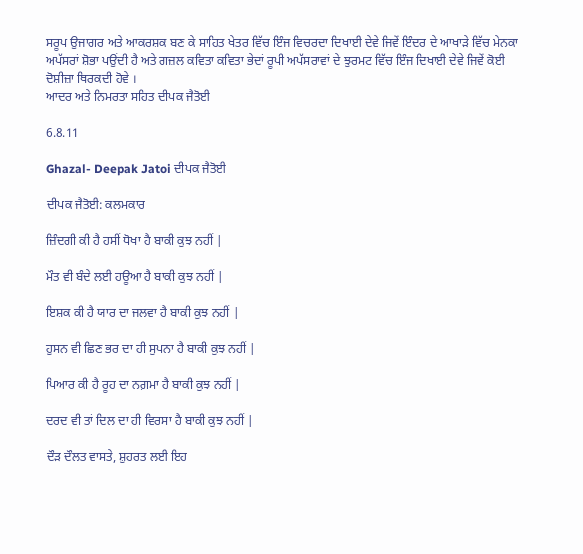ਸਰੂਪ ਉਜਾਗਰ ਅਤੇ ਆਕਰਸ਼ਕ ਬਣ ਕੇ ਸਾਹਿਤ ਖੇਤਰ ਵਿੱਚ ਇੰਜ ਵਿਚਰਦਾ ਦਿਖਾਈ ਦੇਵੇ ਜਿਵੇਂ ਇੰਦਰ ਦੇ ਆਖਾੜੇ ਵਿੱਚ ਮੇਨਕਾ ਅਪੱਸਰਾਂ ਸ਼ੋਭਾ ਪਉਂਦੀ ਹੈ ਅਤੇ ਗਜ਼ਲ ਕਵਿਤਾ ਕਵਿਤਾ ਭੇਦਾਂ ਰੂਪੀ ਅਪੱਸਰਾਵਾਂ ਦੇ ਝੁਰਮਟ ਵਿੱਚ ਇੰਜ ਦਿਖਾਈ ਦੇਵੇ ਜਿਵੇਂ ਕੋਈ ਦੋਸ਼ੀਜ਼ਾ ਥਿਰਕਦੀ ਹੋਵੇ ।
ਆਦਰ ਅਤੇ ਨਿਮਰਤਾ ਸਹਿਤ ਦੀਪਕ ਜੈਤੋਈ

6.8.11

Ghazal- Deepak Jatoi ਦੀਪਕ ਜੈਤੋਈ

ਦੀਪਕ ਜੈਤੋਈ: ਕਲਮਕਾਰ

ਜ਼ਿੰਦਗੀ ਕੀ ਹੈ ਹਸੀਂ ਧੋਖਾ ਹੈ ਬਾਕੀ ਕੁਝ ਨਹੀਂ |

ਮੌਤ ਵੀ ਬੰਦੇ ਲਈ ਹਊਆ ਹੈ ਬਾਕੀ ਕੁਝ ਨਹੀਂ |

ਇਸ਼ਕ ਕੀ ਹੈ ਯਾਰ ਦਾ ਜਲਵਾ ਹੈ ਬਾਕੀ ਕੁਝ ਨਹੀਂ |

ਹੁਸਨ ਵੀ ਛਿਣ ਭਰ ਦਾ ਹੀ ਸੁਪਨਾ ਹੈ ਬਾਕੀ ਕੁਝ ਨਹੀਂ |

ਪਿਆਰ ਕੀ ਹੈ ਰੂਹ ਦਾ ਨਗ਼ਮਾ ਹੈ ਬਾਕੀ ਕੁਝ ਨਹੀਂ |

ਦਰਦ ਵੀ ਤਾਂ ਦਿਲ ਦਾ ਹੀ ਵਿਰਸਾ ਹੈ ਬਾਕੀ ਕੁਝ ਨਹੀਂ |

ਦੌੜ ਦੌਲਤ ਵਾਸਤੇ, ਸ਼ੁਹਰਤ ਲਈ ਇਹ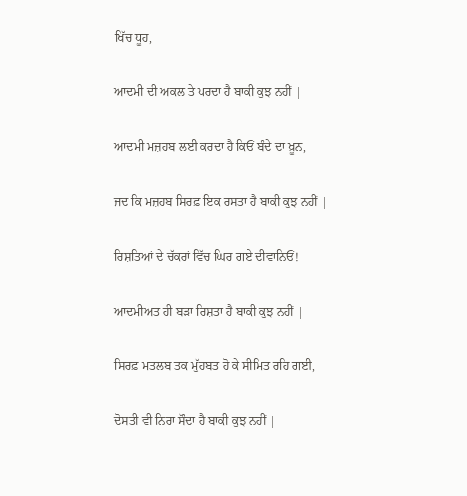ਖਿੱਚ ਧੂਹ,

ਆਦਮੀ ਦੀ ਅਕਲ ਤੇ ਪਰਦਾ ਹੈ ਬਾਕੀ ਕੁਝ ਨਹੀਂ |

ਆਦਮੀ ਮਜ਼ਹਬ ਲਈ ਕਰਦਾ ਹੈ ਕਿਓਂ ਬੰਦੇ ਦਾ ਖ਼ੂਨ,

ਜਦ ਕਿ ਮਜ਼ਹਬ ਸਿਰਫ਼ ਇਕ ਰਸਤਾ ਹੈ ਬਾਕੀ ਕੁਝ ਨਹੀਂ |

ਰਿਸ਼ਤਿਆਂ ਦੇ ਚੱਕਰਾਂ ਵਿੱਚ ਘਿਰ ਗਏ ਦੀਵਾਨਿਓਂ!

ਆਦਮੀਅਤ ਹੀ ਬੜਾ ਰਿਸ਼ਤਾ ਹੈ ਬਾਕੀ ਕੁਝ ਨਹੀਂ |

ਸਿਰਫ਼ ਮਤਲਬ ਤਕ ਮੁੱਹਬਤ ਹੋ ਕੇ ਸੀਮਿਤ ਰਹਿ ਗਈ,

ਦੋਸਤੀ ਵੀ ਨਿਰਾ ਸੌਦਾ ਹੈ ਬਾਕੀ ਕੁਝ ਨਹੀਂ |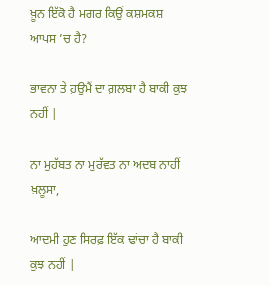ਖ਼ੂਨ ਇੱਕੋ ਹੈ ਮਗਰ ਕਿਉਂ ਕਸ਼ਮਕਸ਼ ਆਪਸ ’ਚ ਹੈ?

ਭਾਵਨਾ ਤੇ ਹ਼ਉਮੈਂ ਦਾ ਗ਼ਲਬਾ ਹੈ ਬਾਕੀ ਕੁਝ ਨਹੀਂ |

ਨਾ ਮੁਹੱਬਤ ਨਾ ਮੁਰੱਵਤ ਨਾ ਅਦਬ ਨਾਹੀਂ ਖ਼ਲੂਸਾ,

ਆਦਮੀ ਹੁਣ ਸਿਰਫ਼ ਇੱਕ ਢਾਂਚਾ ਹੈ ਬਾਕੀ ਕੁਝ ਨਹੀਂ |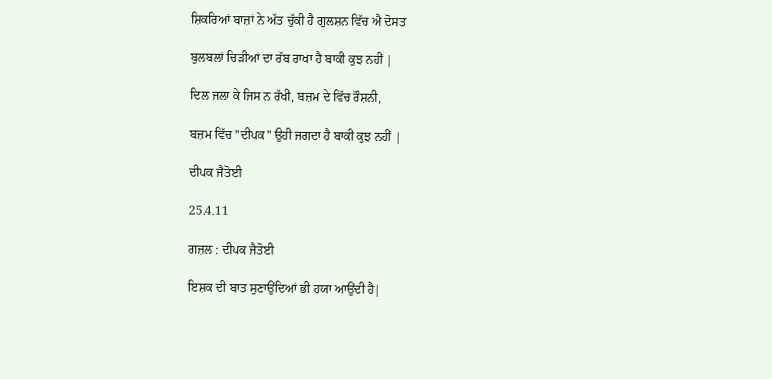ਸ਼ਿਕਰਿਆਂ ਬਾਜ਼ਾਂ ਨੇ ਅੱਤ ਚੁੱਕੀ ਹੈ ਗੁਲਸ਼ਨ ਵਿੱਚ ਐ ਦੋਸਤ

ਬੁਲਬਲਾਂ ਚਿੜੀਆਂ ਦਾ ਰੱਬ ਰਾਖਾ ਹੈ ਬਾਕੀ ਕੁਝ ਨਹੀਂ |

ਦਿਲ ਜਲਾ ਕੇ ਜਿਸ ਨ ਰੱਖੀ, ਬਜ਼ਮ ਦੇ ਵਿੱਚ ਰੌਸ਼ਨੀ,

ਬਜ਼ਮ ਵਿੱਚ "ਦੀਪਕ" ਉਹੀ ਜਗਦਾ ਹੈ ਬਾਕੀ ਕੁਝ ਨਹੀਂ |

ਦੀਪਕ ਜੈਤੋਈ

25.4.11

ਗਜ਼ਲ : ਦੀਪਕ ਜੈਤੋਈ

ਇਸ਼ਕ ਦੀ ਬਾਤ ਸੁਣਾਉਂਦਿਆਂ ਭੀ ਹਯਾ ਆਉਂਦੀ ਹੈ|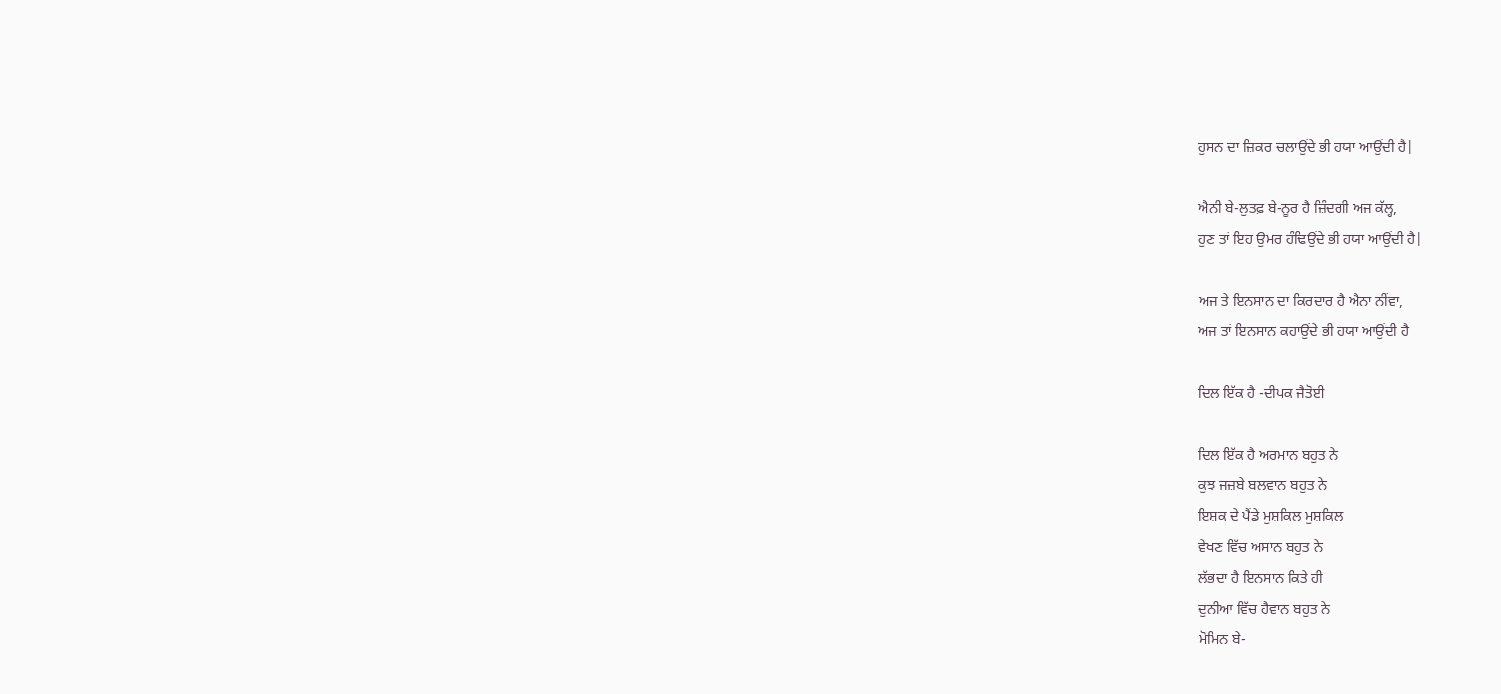ਹੁਸਨ ਦਾ ਜ਼ਿਕਰ ਚਲਾਉਂਦੇ ਭੀ ਹਯਾ ਆਉਂਦੀ ਹੈ|

ਐਨੀ ਬੇ-ਲੁਤਫ਼ ਬੇ-ਨੂਰ ਹੈ ਜ਼ਿੰਦਗੀ ਅਜ ਕੱਲ੍ਹ,
ਹੁਣ ਤਾਂ ਇਹ ਉਮਰ ਹੰਢਿਉਂਦੇ ਭੀ ਹਯਾ ਆਉਂਦੀ ਹੈ|

ਅਜ ਤੇ ਇਨਸਾਨ ਦਾ ਕਿਰਦਾਰ ਹੈ ਐਨਾ ਨੀਂਵਾ,
ਅਜ ਤਾਂ ਇਨਸਾਨ ਕਹਾਉਂਦੇ ਭੀ ਹਯਾ ਆਉਂਦੀ ਹੈ

ਦਿਲ ਇੱਕ ਹੈ -ਦੀਪਕ ਜੈਤੋਈ

ਦਿਲ ਇੱਕ ਹੈ ਅਰਮਾਨ ਬਹੁਤ ਨੇ
ਕੁਝ ਜਜ਼ਬੇ ਬਲਵਾਨ ਬਹੁਤ ਨੇ
ਇਸ਼ਕ ਦੇ ਪੈਂਡੇ ਮੁਸ਼ਕਿਲ ਮੁਸ਼ਕਿਲ
ਵੇਖਣ ਵਿੱਚ ਅਸਾਨ ਬਹੁਤ ਨੇ
ਲੱਭਦਾ ਹੈ ਇਨਸਾਨ ਕਿਤੇ ਹੀ
ਦੁਨੀਆ ਵਿੱਚ ਹੈਵਾਨ ਬਹੁਤ ਨੇ
ਮੋਮਿਨ ਬੇ-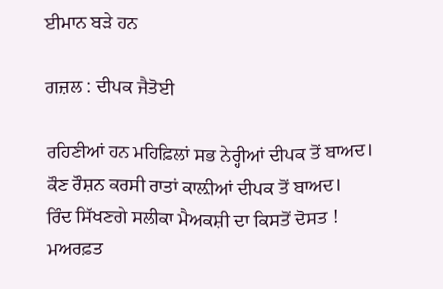ਈਮਾਨ ਬੜੇ ਹਨ

ਗਜ਼ਲ : ਦੀਪਕ ਜੈਤੋਈ

ਰਹਿਣੀਆਂ ਹਨ ਮਹਿਫ਼ਿਲਾਂ ਸਭ ਨੇਰ੍ਹੀਆਂ ਦੀਪਕ ਤੋਂ ਬਾਅਦ।
ਕੌਣ ਰੌਸ਼ਨ ਕਰਸੀ ਰਾਤਾਂ ਕਾਲ਼ੀਆਂ ਦੀਪਕ ਤੋਂ ਬਾਅਦ।
ਰਿੰਦ ਸਿੱਖਣਗੇ ਸਲੀਕਾ ਮੈਅਕਸ਼ੀ ਦਾ ਕਿਸਤੋਂ ਦੋਸਤ !
ਮਅਰਫ਼ਤ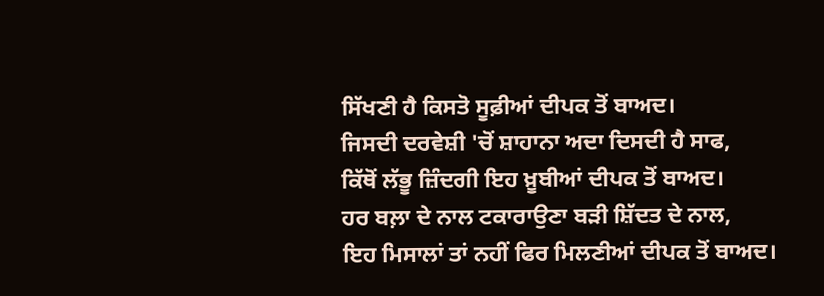ਸਿੱਖਣੀ ਹੈ ਕਿਸਤੋ ਸੂਫ਼ੀਆਂ ਦੀਪਕ ਤੋਂ ਬਾਅਦ।
ਜਿਸਦੀ ਦਰਵੇਸ਼ੀ 'ਚੋਂ ਸ਼ਾਹਾਨਾ ਅਦਾ ਦਿਸਦੀ ਹੈ ਸਾਫ,
ਕਿੱਥੋਂ ਲੱਭੂ ਜ਼ਿੰਦਗੀ ਇਹ ਖ਼ੂਬੀਆਂ ਦੀਪਕ ਤੋਂ ਬਾਅਦ।
ਹਰ ਬਲ਼ਾ ਦੇ ਨਾਲ ਟਕਾਰਾਉਣਾ ਬੜੀ ਸ਼ਿੱਦਤ ਦੇ ਨਾਲ,
ਇਹ ਮਿਸਾਲਾਂ ਤਾਂ ਨਹੀਂ ਫਿਰ ਮਿਲਣੀਆਂ ਦੀਪਕ ਤੋਂ ਬਾਅਦ।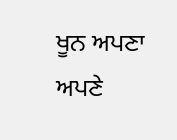ਖੂਨ ਅਪਣਾ ਅਪਣੇ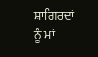ਸ਼ਾਗਿਰਦਾਂ ਨੂੰ ਮਾਂ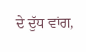ਦੇ ਦੁੱਧ ਵਾਂਗ,